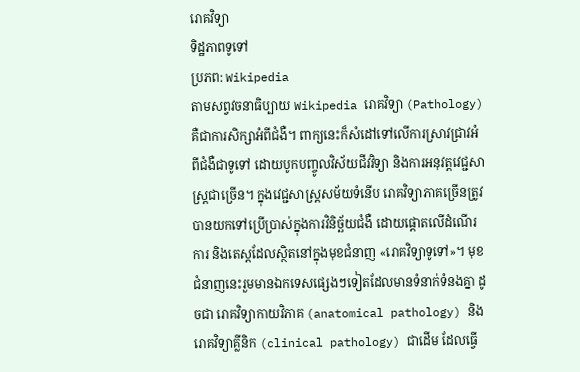រោគវិទ្យា
ទិដ្ឋភាពទូទៅ
ប្រភព: Wikipedia
តាមសព្វវចនាធិប្បាយ Wikipedia រោគវិទ្យា (Pathology) គឺជាការសិក្សាអំពីជំងឺ។ ពាក្យនេះក៏សំដៅទៅលើការស្រាវជ្រាវអំពីជំងឺជាទូទៅ ដោយបូកបញ្ចូលវិស័យជីវវិទ្យា និងការអនុវត្តវេជ្ជសាស្ត្រជាច្រើន។ ក្នុងវេជ្ជសាស្ត្រសម័យទំនើប រោគវិទ្យាភាគច្រើនត្រូវបានយកទៅប្រើប្រាស់ក្នុងការវិនិច្ឆ័យជំងឺ ដោយផ្តោតលើដំណើរការ និងតេស្តដែលស្ថិតនៅក្នុងមុខជំនាញ «រោគវិទ្យាទូទៅ»។ មុខជំនាញនេះរួមមានឯកទេសផ្សេងៗទៀតដែលមានទំនាក់ទំនងគ្នា ដូចជា រោគវិទ្យាកាយវិភាគ (anatomical pathology) និងរោគវិទ្យាគ្លីនិក (clinical pathology) ជាដើម ដែលធ្វើ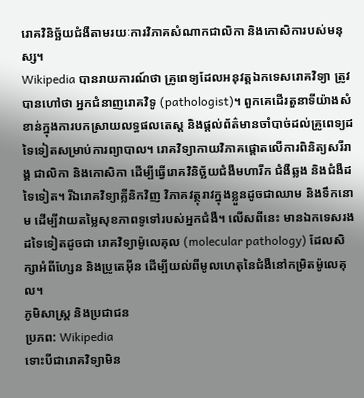រោគវិនិច្ឆ័យជំងឺតាមរយៈការវិភាគសំណាកជាលិកា និងកោសិការបស់មនុស្ស។
Wikipedia បានរាយការណ៍ថា គ្រូពេទ្យដែលអនុវត្តឯកទេសរោគវិទ្យា ត្រូវបានហៅថា អ្នកជំនាញរោគវិទូ (pathologist)។ ពួកគេដើរតួនាទីយ៉ាងសំខាន់ក្នុងការបកស្រាយលទ្ធផលតេស្ត និងផ្តល់ព័ត៌មានចាំបាច់ដល់គ្រូពេទ្យដទៃទៀតសម្រាប់ការព្យាបាល។ រោគវិទ្យាកាយវិភាគផ្តោតលើការពិនិត្យសរីរាង្គ ជាលិកា និងកោសិកា ដើម្បីធ្វើរោគវិនិច្ឆ័យជំងឺមហារីក ជំងឺឆ្លង និងជំងឺដទៃទៀត។ រីឯរោគវិទ្យាគ្លីនិកវិញ វិភាគវត្ថុរាវក្នុងខ្លួនដូចជាឈាម និងទឹកនោម ដើម្បីវាយតម្លៃសុខភាពទូទៅរបស់អ្នកជំងឺ។ លើសពីនេះ មានឯកទេសរងដទៃទៀតដូចជា រោគវិទ្យាម៉ូលេគុល (molecular pathology) ដែលសិក្សាអំពីហ្សែន និងប្រូតេអ៊ីន ដើម្បីយល់ពីមូលហេតុនៃជំងឺនៅកម្រិតម៉ូលេគុល។
ភូមិសាស្ត្រ និងប្រជាជន
ប្រភព: Wikipedia
ទោះបីជារោគវិទ្យាមិន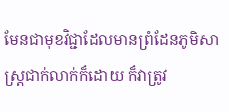មែនជាមុខវិជ្ជាដែលមានព្រំដែនភូមិសាស្ត្រជាក់លាក់ក៏ដោយ ក៏វាត្រូវ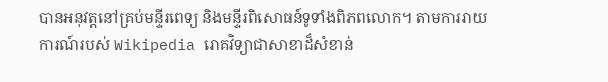បានអនុវត្តនៅគ្រប់មន្ទីរពេទ្យ និងមន្ទីរពិសោធន៍ទូទាំងពិភពលោក។ តាមការរាយការណ៍របស់ Wikipedia រោគវិទ្យាជាសាខាដ៏សំខាន់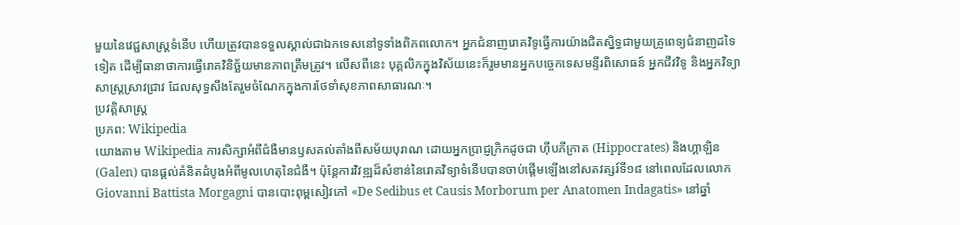មួយនៃវេជ្ជសាស្ត្រទំនើប ហើយត្រូវបានទទួលស្គាល់ជាឯកទេសនៅទូទាំងពិភពលោក។ អ្នកជំនាញរោគវិទូធ្វើការយ៉ាងជិតស្និទ្ធជាមួយគ្រូពេទ្យជំនាញដទៃទៀត ដើម្បីធានាថាការធ្វើរោគវិនិច្ឆ័យមានភាពត្រឹមត្រូវ។ លើសពីនេះ បុគ្គលិកក្នុងវិស័យនេះក៏រួមមានអ្នកបច្ចេកទេសមន្ទីរពិសោធន៍ អ្នកជីវវិទូ និងអ្នកវិទ្យាសាស្ត្រស្រាវជ្រាវ ដែលសុទ្ធសឹងតែរួមចំណែកក្នុងការថែទាំសុខភាពសាធារណៈ។
ប្រវត្តិសាស្ត្រ
ប្រភព: Wikipedia
យោងតាម Wikipedia ការសិក្សាអំពីជំងឺមានឫសគល់តាំងពីសម័យបុរាណ ដោយអ្នកប្រាជ្ញក្រិកដូចជា ហ៊ីបភីក្រាត (Hippocrates) និងហ្គាឡិន (Galen) បានផ្តល់គំនិតដំបូងអំពីមូលហេតុនៃជំងឺ។ ប៉ុន្តែការវិវឌ្ឍដ៏សំខាន់នៃរោគវិទ្យាទំនើបបានចាប់ផ្តើមឡើងនៅសតវត្សរ៍ទី១៨ នៅពេលដែលលោក Giovanni Battista Morgagni បានបោះពុម្ពសៀវភៅ «De Sedibus et Causis Morborum per Anatomen Indagatis» នៅឆ្នាំ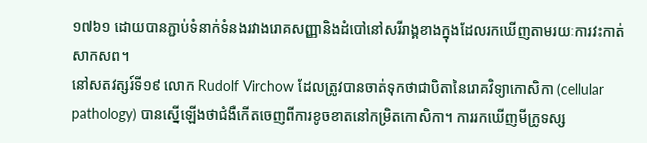១៧៦១ ដោយបានភ្ជាប់ទំនាក់ទំនងរវាងរោគសញ្ញានិងដំបៅនៅសរីរាង្គខាងក្នុងដែលរកឃើញតាមរយៈការវះកាត់សាកសព។
នៅសតវត្សរ៍ទី១៩ លោក Rudolf Virchow ដែលត្រូវបានចាត់ទុកថាជាបិតានៃរោគវិទ្យាកោសិកា (cellular pathology) បានស្នើឡើងថាជំងឺកើតចេញពីការខូចខាតនៅកម្រិតកោសិកា។ ការរកឃើញមីក្រូទស្ស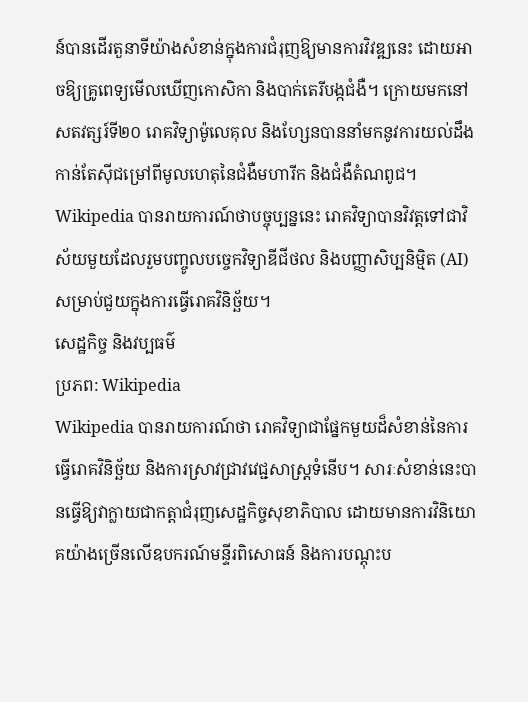ន៍បានដើរតួនាទីយ៉ាងសំខាន់ក្នុងការជំរុញឱ្យមានការវិវឌ្ឍនេះ ដោយអាចឱ្យគ្រូពេទ្យមើលឃើញកោសិកា និងបាក់តេរីបង្កជំងឺ។ ក្រោយមកនៅសតវត្សរ៍ទី២០ រោគវិទ្យាម៉ូលេគុល និងហ្សែនបាននាំមកនូវការយល់ដឹងកាន់តែស៊ីជម្រៅពីមូលហេតុនៃជំងឺមហារីក និងជំងឺតំណពូជ។ Wikipedia បានរាយការណ៍ថាបច្ចុប្បន្ននេះ រោគវិទ្យាបានវិវត្តទៅជាវិស័យមួយដែលរួមបញ្ចូលបច្ចេកវិទ្យាឌីជីថល និងបញ្ញាសិប្បនិម្មិត (AI) សម្រាប់ជួយក្នុងការធ្វើរោគវិនិច្ឆ័យ។
សេដ្ឋកិច្ច និងវប្បធម៌
ប្រភព: Wikipedia
Wikipedia បានរាយការណ៍ថា រោគវិទ្យាជាផ្នែកមួយដ៏សំខាន់នៃការធ្វើរោគវិនិច្ឆ័យ និងការស្រាវជ្រាវវេជ្ជសាស្ត្រទំនើប។ សារៈសំខាន់នេះបានធ្វើឱ្យវាក្លាយជាកត្តាជំរុញសេដ្ឋកិច្ចសុខាភិបាល ដោយមានការវិនិយោគយ៉ាងច្រើនលើឧបករណ៍មន្ទីរពិសោធន៍ និងការបណ្តុះប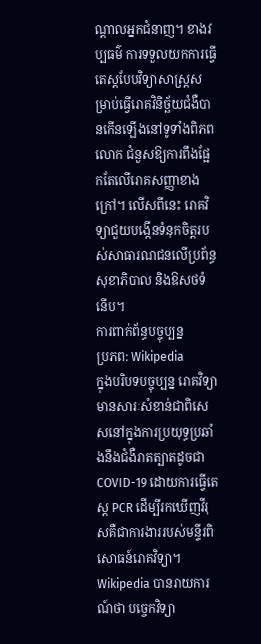ណ្តាលអ្នកជំនាញ។ ខាងវប្បធម៌ ការទទួលយកការធ្វើតេស្តបែបវិទ្យាសាស្ត្រសម្រាប់ធ្វើរោគវិនិច្ឆ័យជំងឺបានកើនឡើងនៅទូទាំងពិភពលោក ជំនួសឱ្យការពឹងផ្អែកតែលើរោគសញ្ញាខាងក្រៅ។ លើសពីនេះ រោគវិទ្យាជួយបង្កើនទំនុកចិត្តរបស់សាធារណជនលើប្រព័ន្ធសុខាភិបាល និងឱសថទំនើប។
ការពាក់ព័ន្ធបច្ចុប្បន្ន
ប្រភព: Wikipedia
ក្នុងបរិបទបច្ចុប្បន្ន រោគវិទ្យាមានសារៈសំខាន់ជាពិសេសនៅក្នុងការប្រយុទ្ធប្រឆាំងនឹងជំងឺរាតត្បាតដូចជា COVID-19 ដោយការធ្វើតេស្ត PCR ដើម្បីរកឃើញវីរុសគឺជាការងាររបស់មន្ទីរពិសោធន៍រោគវិទ្យា។ Wikipedia បានរាយការណ៍ថា បច្ចេកវិទ្យា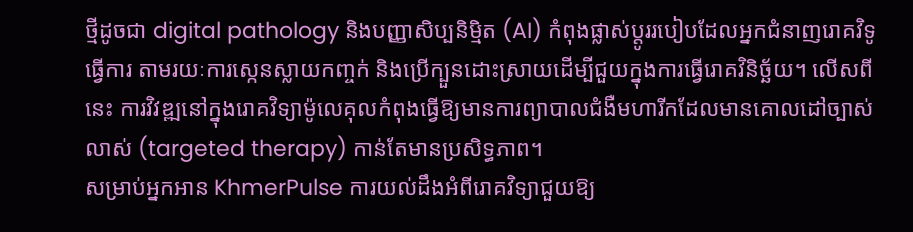ថ្មីដូចជា digital pathology និងបញ្ញាសិប្បនិម្មិត (AI) កំពុងផ្លាស់ប្តូររបៀបដែលអ្នកជំនាញរោគវិទូធ្វើការ តាមរយៈការស្កេនស្លាយកញ្ចក់ និងប្រើក្បួនដោះស្រាយដើម្បីជួយក្នុងការធ្វើរោគវិនិច្ឆ័យ។ លើសពីនេះ ការវិវឌ្ឍនៅក្នុងរោគវិទ្យាម៉ូលេគុលកំពុងធ្វើឱ្យមានការព្យាបាលជំងឺមហារីកដែលមានគោលដៅច្បាស់លាស់ (targeted therapy) កាន់តែមានប្រសិទ្ធភាព។
សម្រាប់អ្នកអាន KhmerPulse ការយល់ដឹងអំពីរោគវិទ្យាជួយឱ្យ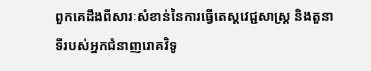ពួកគេដឹងពីសារៈសំខាន់នៃការធ្វើតេស្តវេជ្ជសាស្ត្រ និងតួនាទីរបស់អ្នកជំនាញរោគវិទូ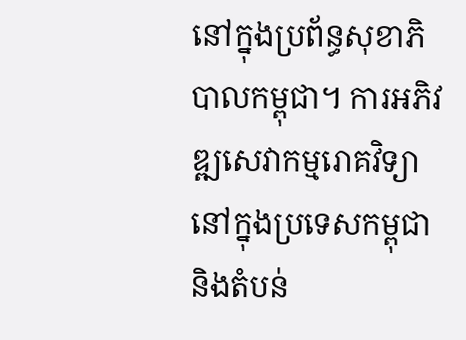នៅក្នុងប្រព័ន្ធសុខាភិបាលកម្ពុជា។ ការអភិវឌ្ឍសេវាកម្មរោគវិទ្យានៅក្នុងប្រទេសកម្ពុជា និងតំបន់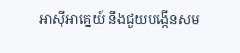អាស៊ីអាគ្នេយ៍ នឹងជួយបង្កើនសម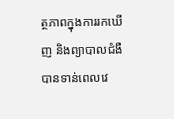ត្ថភាពក្នុងការរកឃើញ និងព្យាបាលជំងឺបានទាន់ពេលវេ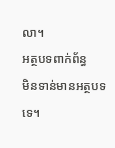លា។
អត្ថបទពាក់ព័ន្ធ
មិនទាន់មានអត្ថបទទេ។